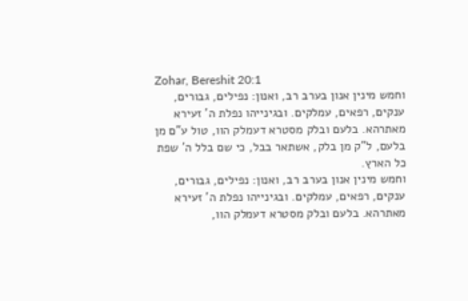Zohar, Bereshit 20:1
וחמש מינין אנון בערב רב, ואנון: נפילים, גבורים, ענקים, רפאים, עמלקים. ובגינייהו נפלת ה' זעירא מאתרהא. בלעם ובלק מסטרא דעמלק הוו, טול ע"ם מן בלעם, ל"ק מן בלק, אשתאר בבל, כי שם בלל ה' שפת כל הארץ.
וחמש מינין אנון בערב רב, ואנון: נפילים, גבורים, ענקים, רפאים, עמלקים. ובגינייהו נפלת ה' זעירא מאתרהא. בלעם ובלק מסטרא דעמלק הוו,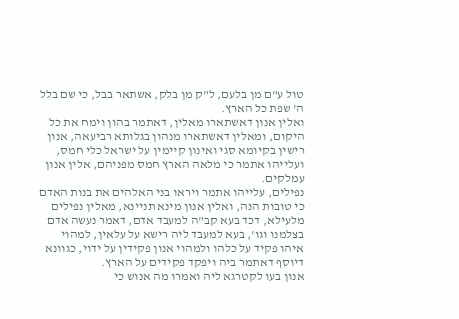טול ע"ם מן בלעם, ל"ק מן בלק, אשתאר בבל, כי שם בלל ה' שפת כל הארץ.
ואלין אנון דאשתארו מאלין, דאתמר בהון וימח את כל היקום, ומאלין דאשתארו מנהון בגלותא רביעאה, אנון רישין בקיומא סגי ואינון קיימין על ישראל כלי חמס, ועלייהו אתמר כי מלאה הארץ חמס מפניהם, אלין אנון עמלקים.
נפילים, עלייהו אתמר ויראו בני האלהים את בנות האדם כי טובות הנה, ואלין אנון מינא תניינא, מאלין נפילים מלעילא, דכד בעא קב"ה למעבד אדם, דאמר נעשה אדם בצלמנו וגו', בעא למעבד ליה רישא על עלאין, למהוי איהו פקיד על כלהו ולמהוי אנון פקידין על ידוי, כגוונא דיוסף דאתמר ביה ויפקד פקידים על הארץ.
אנון בעו לקטרגא ליה ואמרו מה אנוש כי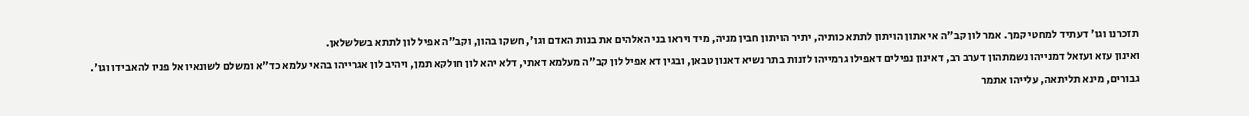תזכרנו וגו' דעתיד למחטי קמך. אמר לון קב"ה אי אתון הויתון לתתא כותיה, יתיר הויתון חבין מניה, מיד ויראו בני האלהים את בנות האדם וגו', חשקו בהון, וקב"ה אפיל לון לתתא בשלשלאן.
ואינון עזא ועזאל דמנייהו נשמתהון דערב רב, דאינון נפילים דאפילו גרמייהו לזנות בתר נשיא דאנון טבאן, ובגין דא אפיל לון קב"ה מעלמא דאתי, דלא יהא לון חולקא תמן, ויהיב לון אגרייהו בהאי עלמא כד"א ומשלם לשונאיו אל פניו להאבידו וגו'.
גבורים, מינא תליתאה, עלייהו אתמר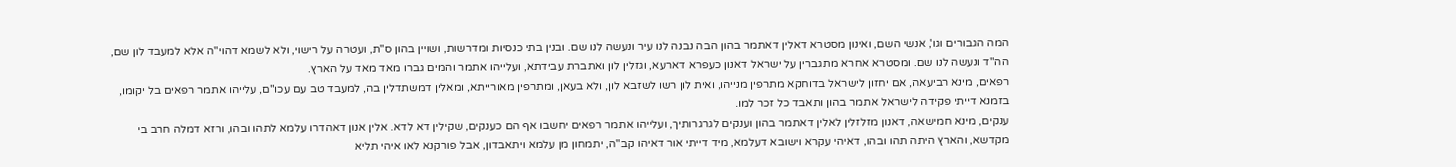המה הגבורים וגו', אנשי השם, ואינון מסטרא דאלין דאתמר בהון הבה נבנה לנו עיר ונעשה לנו שם. ובנין בתי כנסיות ומדרשות, ושויין בהון ס"ת, ועטרה על רישוי, ולא לשמא דהוי"ה אלא למעבד לון שם, הה"ד ונעשה לנו שם. ומסטרא אחרא מתגברין על ישראל דאנון כעפרא דארעא, וגזלין לון ואתברת עבידתא, ועלייהו אתמר והמים גברו מאד מאד על הארץ.
רפאים, מינא רביעאה, אם יחזון לישראל בדוחקא מתרפין מנייהו, ואית לון רשו לשזבא לון, ולא בעאן, ומתרפין מאורייתא, ומאלין דמשתדלין בה, למעבד טב עם עכו"ם, עלייהו אתמר רפאים בל יקומו, בזמנא דייתי פקידה לישראל אתמר בהון ותאבד כל זכר למו.
ענקים, מינא חמישאה, דאנון מזלזלין לאלין דאתמר בהון וענקים לגרגרותיך, ועלייהו אתמר רפאים יחשבו אף הם כענקים, שקילין דא לדא. אלין אנון דאהדרו עלמא לתהו ובהו, ורזא דמלה חרב בי מקדשא, והארץ היתה תהו ובהו, דאיהי עקרא וישובא דעלמא, מיד דייתי אור דאיהו קב"ה, יתמחון מן עלמא ויתאבדון, אבל פורקנא לאו איהי תליא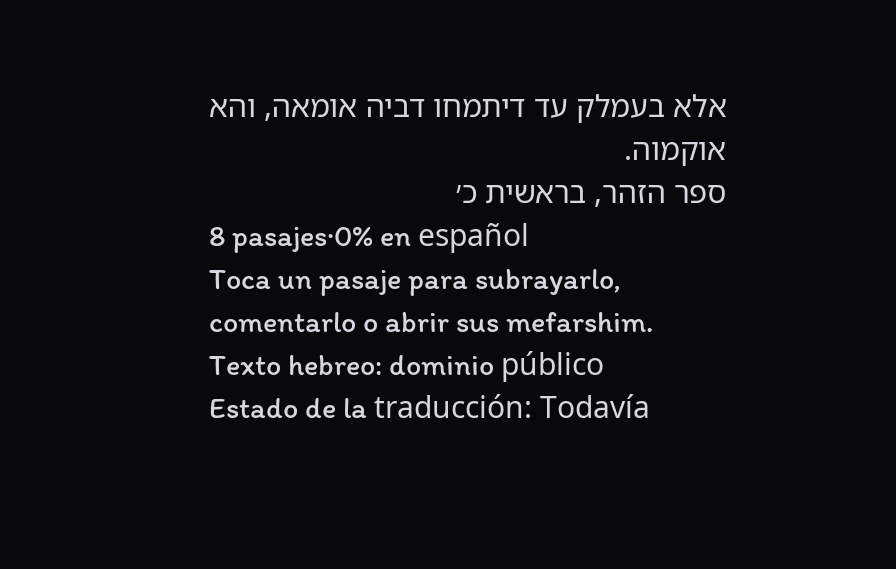אלא בעמלק עד דיתמחו דביה אומאה, והא אוקמוה.
ספר הזהר, בראשית כ׳
8 pasajes·0% en español
Toca un pasaje para subrayarlo, comentarlo o abrir sus mefarshim.
Texto hebreo: dominio público
Estado de la traducción: Todavía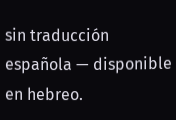sin traducción española — disponible en hebreo.